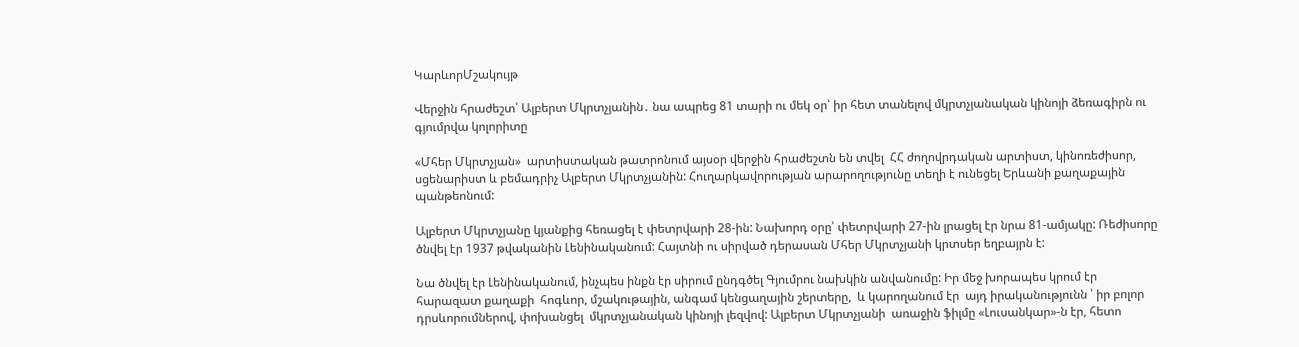ԿարևորՄշակույթ

Վերջին հրաժեշտ՝ Ալբերտ Մկրտչյանին․ նա ապրեց 81 տարի ու մեկ օր՝ իր հետ տանելով մկրտչյանական կինոյի ձեռագիրն ու գյումրվա կոլորիտը

«Մհեր Մկրտչյան»  արտիստական թատրոնում այսօր վերջին հրաժեշտն են տվել  ՀՀ ժողովրդական արտիստ, կինոռեժիսոր, սցենարիստ և բեմադրիչ Ալբերտ Մկրտչյանին: Հուղարկավորության արարողությունը տեղի է ունեցել Երևանի քաղաքային պանթեոնում:

Ալբերտ Մկրտչյանը կյանքից հեռացել է փետրվարի 28-ին: Նախորդ օրը՝ փետրվարի 27-ին լրացել էր նրա 81-ամյակը: Ռեժիսորը ծնվել էր 1937 թվականին Լենինականում: Հայտնի ու սիրված դերասան Մհեր Մկրտչյանի կրտսեր եղբայրն է:

Նա ծնվել էր Լենինականում, ինչպես ինքն էր սիրում ընդգծել Գյումրու նախկին անվանումը: Իր մեջ խորապես կրում էր  հարազատ քաղաքի  հոգևոր, մշակութային, անգամ կենցաղային շերտերը,  և կարողանում էր  այդ իրականությունն ՝ իր բոլոր դրսևորումներով, փոխանցել  մկրտչյանական կինոյի լեզվով: Ալբերտ Մկրտչյանի  առաջին ֆիլմը «Լուսանկար»-ն էր, հետո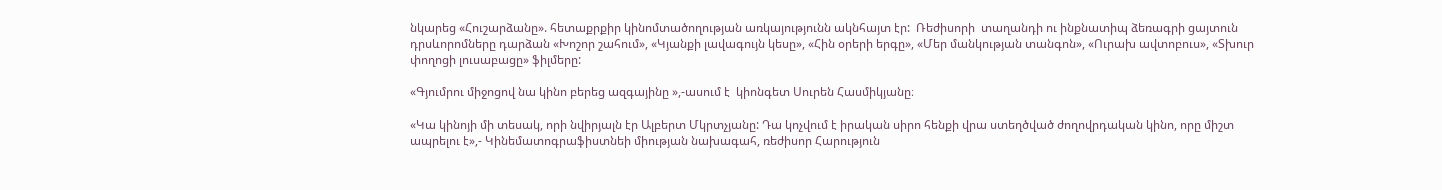նկարեց «Հուշարձանը». հետաքրքիր կինոմտածողության առկայությունն ակնհայտ էր:  Ռեժիսորի  տաղանդի ու ինքնատիպ ձեռագրի ցայտուն դրսևորոմները դարձան «Խոշոր շահում», «Կյանքի լավագույն կեսը», «Հին օրերի երգը», «Մեր մանկության տանգոն», «Ուրախ ավտոբուս», «Տխուր փողոցի լուսաբացը» ֆիլմերը:

«Գյումրու միջոցով նա կինո բերեց ազգայինը »,-ասում է  կիոնգետ Սուրեն Հասմիկյանը։

«Կա կինոյի մի տեսակ, որի նվիրյալն էր Ալբերտ Մկրտչյանը: Դա կոչվում է իրական սիրո հենքի վրա ստեղծված ժողովրդական կինո, որը միշտ ապրելու է»,- Կինեմատոգրաֆիստնեի միության նախագահ, ռեժիսոր Հարություն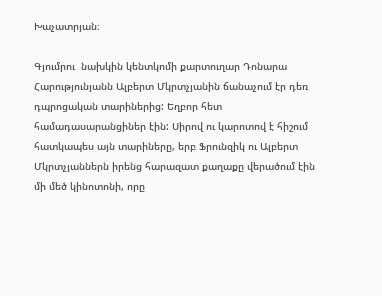Խաչատրյան։

Գյումրու  նախկին կենտկոմի քարտուղար Դոնարա Հարությունյանն Ալբերտ Մկրտչյանին ճանաչում էր դեռ դպրոցական տարիներից: Եղբոր հետ համադասարանցիներ էին: Սիրով ու կարոտով է հիշում հատկապես այն տարիները, երբ Ֆրունզիկ ու Ալբերտ Մկրտչյաններն իրենց հարազատ քաղաքը վերածում էին մի մեծ կինոտոնի, որը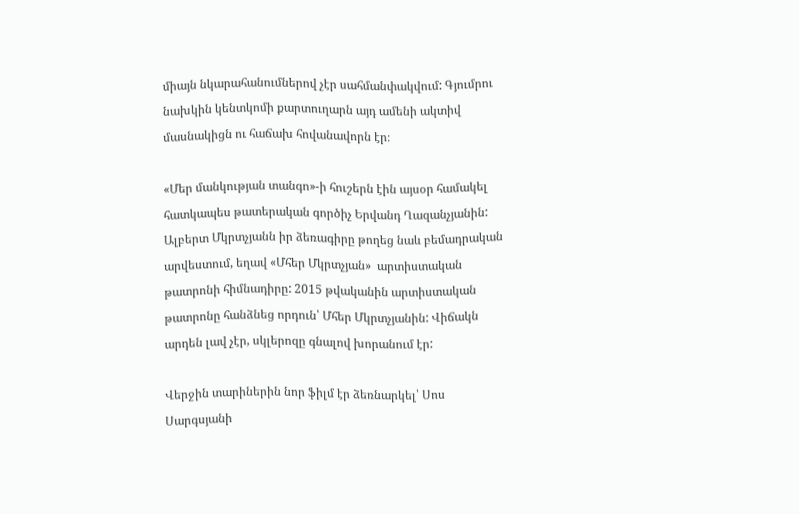միայն նկարահանումներով չէր սահմանփակվում: Գյումրու  նախկին կենտկոմի քարտուղարն այդ ամենի ակտիվ մասնակիցն ու հաճախ հովանավորն էր։

«Մեր մանկության տանգո»-ի հուշերն էին այսօր համակել հատկապես թատերական գործիչ Երվանդ Ղազանչյանին: Ալբերտ Մկրտչյանն իր ձեռագիրը թողեց նաև բեմադրական արվեստում, եղավ «Մհեր Մկրտչյան»  արտիստական թատրոնի հիմնադիրը: 2015 թվականին արտիստական թատրոնը հանձնեց որդուն՝ Մհեր Մկրտչյանին: Վիճակն արդեն լավ չէր, սկլերոզը գնալով խորանում էր:

Վերջին տարիներին նոր ֆիլմ էր ձեռնարկել՝ Սոս Սարգսյանի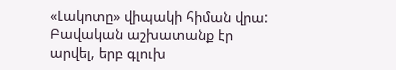«Լակոտը» վիպակի հիման վրա: Բավական աշխատանք էր արվել, երբ գլուխ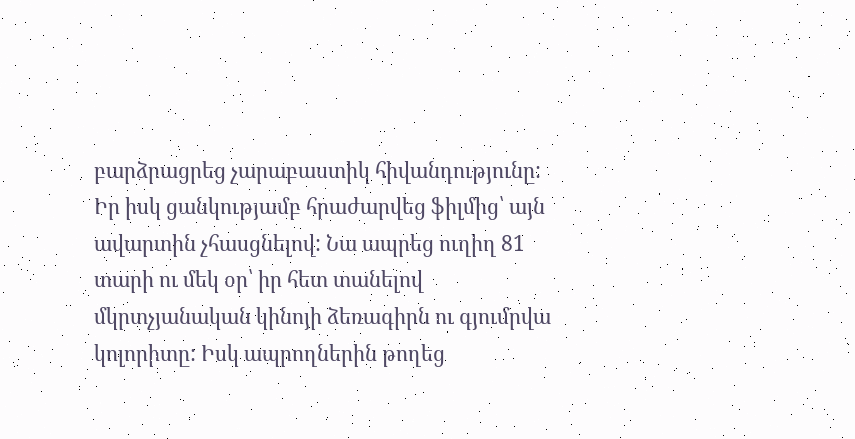բարձրացրեց չարաբաստիկ հիվանդությունը: Իր իսկ ցանկությամբ հրաժարվեց ֆիլմից՝ այն ավարտին չհասցնելով: Նա ապրեց ուղիղ 81 տարի ու մեկ օր՝ իր հետ տանելով մկրտչյանական կինոյի ձեռագիրն ու գյումրվա կոլորիտը: Իսկ ապրողներին թողեց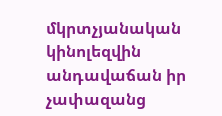մկրտչյանական կինոլեզվին անդավաճան իր չափազանց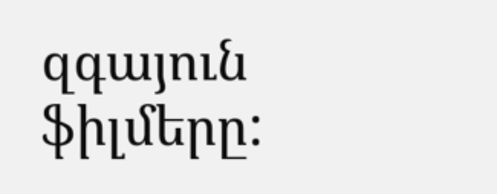զգայուն ֆիլմերը: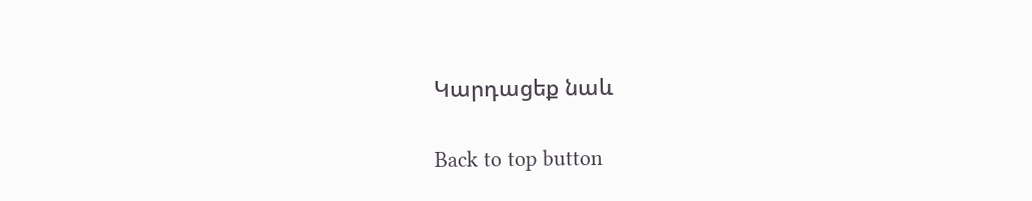Կարդացեք նաև

Back to top button